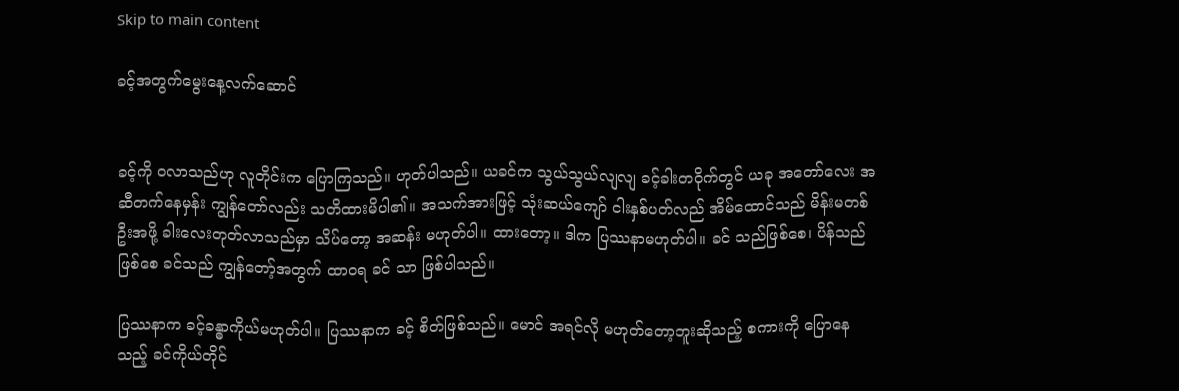Skip to main content

ခင့်အတွက်မွေးနေ့လက်ဆောင်


ခင့်ကို ဝလာသည်ဟု လူတိုင်းက ပြောကြသည်။ ဟုတ်ပါသည်။ ယခင်က သွယ်သွယ်လျလျ ခင့်ခါးတဝိုက်တွင် ယခု အတော်လေး အဆီတက်နေမှန်း ကျွန်တော်လည်း သတိထားမိပါ၏။ အသက်အားဖြင့် သုံးဆယ်ကျော် ငါးနှစ်ပတ်လည် အိမ်ထောင်သည် မိန်းမတစ်ဦးအဖို့ ခါးလေးတုတ်လာသည်မှာ သိပ်တော့ အဆန်း မဟုတ်ပါ။ ထားတော့။ ဒါက ပြဿနာမဟုတ်ပါ။ ခင် သည်ဖြစ်စေ၊ ပိန်သည်ဖြစ်စေ ခင်သည် ကျွန်တော့်အတွက် ထာ၀ရ ခင် သာ ဖြစ်ပါသည်။

ပြဿနာက ခင့်ခန္ဓာကိုယ်မဟုတ်ပါ။ ပြဿနာက ခင့် စိတ်ဖြစ်သည်။ မောင် အရင်လို မဟုတ်တော့ဘူးဆိုသည့် စကားကို ပြောနေသည့် ခင်ကိုယ်တိုင်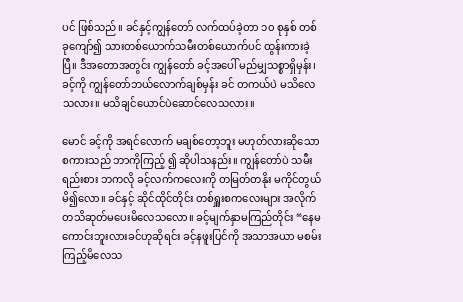ပင် ဖြစ်သည်။ ခင်နှင့်ကျွန်တော် လက်ထပ်ခဲ့တာ ၁၀ စုနှစ် တစ်ခုကျော်၍ သားတစ်ယောက်သမီးတစ်ယောက်ပင် ထွန်းကားခဲ့ပြီ။ ဒီအတောအတွင်း ကျွန်တော် ခင့်အပေါ် မည်မျှသစ္စာရှိမှန်း၊ ခင့်ကို ကျွန်တော်ဘယ်လောက်ချစ်မှန်း ခင် တကယ်ပဲ မသိလေသလား။ မသိချင်ယောင်ပဲဆောင်လေသလား။

မောင် ခင့်ကို အရင်လောက် မချစ်တော့ဘူး မဟုတ်လားဆိုသော စကားသည် ဘာကိုကြည့် ၍ ဆိုပါသနည်း။ ကျွန်တော်ပဲ သမီး ရည်းစား ဘကလို ခင့်လက်ကလေးကို တမြတ်တနိုး မကိုင်တွယ် မိ၍လော။ ခင်နှင့် ဆိုင်ထိုင်တိုင်း တစ်ရှူးစကလေးများ အလိုက်တသိဆုတ်မပေးမိလေသလော။ ခင့်မျက်နှာမကြည်တိုင်း “နေမကောင်းဘူးလားခင်ဟုဆိုရင်း ခင့်နဖူးပြင်ကို အသာအယာ မစမ်းကြည့်မိလေသ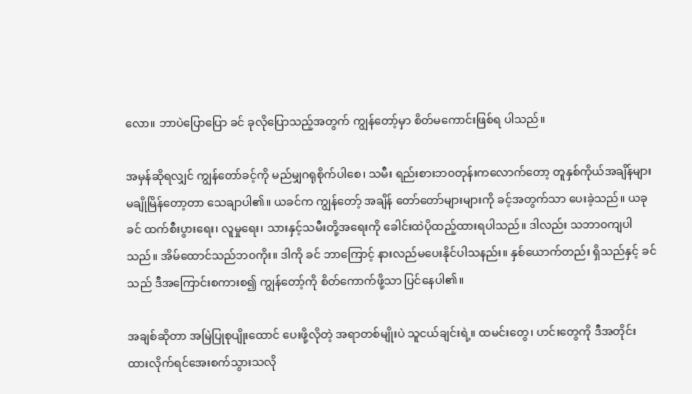လော။ ဘာပဲပြောပြော ခင် ခုလိုပြောသည့်အတွက် ကျွန်တော့်မှာ စိတ်မကောင်းဖြစ်ရ ပါသည်။

အမှန်ဆိုရလျှင် ကျွန်တော်ခင့်ကို မည်မျှဂရုစိုက်ပါစေ၊ သမီး ရည်းစားဘ၀တုန်းကလောက်တော့ တူနှစ်ကိုယ်အချိန်များ မချိုမြိန်တော့တာ သေချာပါ၏။ ယခင်က ကျွန်တော့် အချိန် တော်တော်များများကို ခင့်အတွက်သာ ပေးခဲ့သည်။ ယခု ခင် ထက်စီးပွားရေး၊ လူမှုရေး၊ သားနှင့်သမီးတို့အရေးကို ခေါင်းထဲပိုထည့်ထားရပါသည်။ ဒါလည်း သဘာ၀ကျပါသည်။ အိမ်ထောင်သည်ဘ၀ကိုး။ ဒါကို ခင် ဘာကြောင့် နားလည်မပေးနိုင်ပါသနည်း။ နှစ်ယောက်တည်း ရှိသည်နှင့် ခင်သည် ဒီအကြောင်းစကားစ၍ ကျွန်တော့်ကို စိတ်ကောက်ဖို့သာ ပြင်နေပါ၏။

အချစ်ဆိုတာ အမြဲပြုစုပျိုးထောင် ပေးဖို့လိုတဲ့ အရာတစ်မျိုးပဲ သူငယ်ချင်းရဲ့။ ထမင်းတွေ၊ ဟင်းတွေကို ဒီအတိုင်း ထားလိုက်ရင်အေးစက်သွားသလို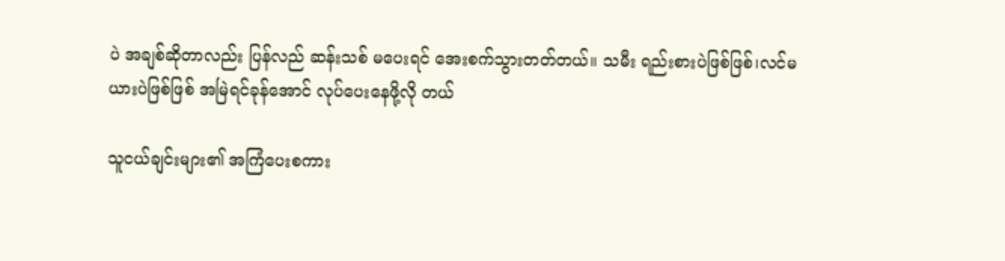ပဲ အချစ်ဆိုတာလည်း ပြန်လည် ဆန်းသစ် မပေးရင် အေးစက်သွားတတ်တယ်။ သမီး ရည်းစားပဲဖြစ်ဖြစ်၊လင်မယားပဲဖြစ်ဖြစ် အမြဲရင်ခုန်အောင် လုပ်ပေးနေဖို့လို တယ်

သူငယ်ချင်းများ၏ အကြံပေးစကား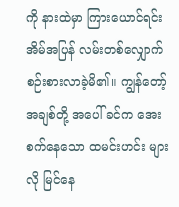ကို နားထဲမှာ ကြားယောင်ရင်း အိမ်အပြန် လမ်းတစ်လျှောက် စဉ်းစားလာခဲ့မိ၏။ ကျွန်တော့်အချစ်တို့ အပေါ် ခင်က အေးစက်နေသော ထမင်းဟင်း များလို မြင်နေ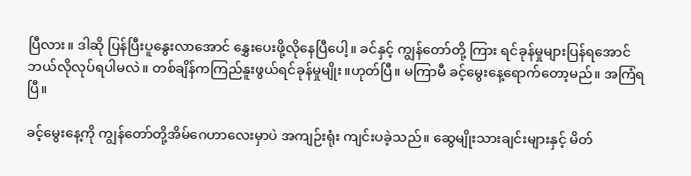ပြီလား။ ဒါဆို ပြန်ပြီးပူနွေးလာအောင် နွှေးပေးဖို့လိုနေပြီပေါ့။ ခင်နှင့် ကျွန်တော်တို့ ကြား ရင်ခုန်မှုများပြန်ရအောင် ဘယ်လိုလုပ်ရပါမလဲ။ တစ်ချိန်ကကြည်နူးဖွယ်ရင်ခုန်မှုမျိုး။ဟုတ်ပြီ။ မကြာမီ ခင့်မွေးနေ့ရောက်တော့မည်။ အကြံရပြီ။

ခင့်မွေးနေ့ကို ကျွန်တော်တို့အိမ်ဂေဟာလေးမှာပဲ အကျဉ်းရုံး ကျင်းပခဲ့သည်။ ဆွေမျိုးသားချင်းများနှင့် မိတ်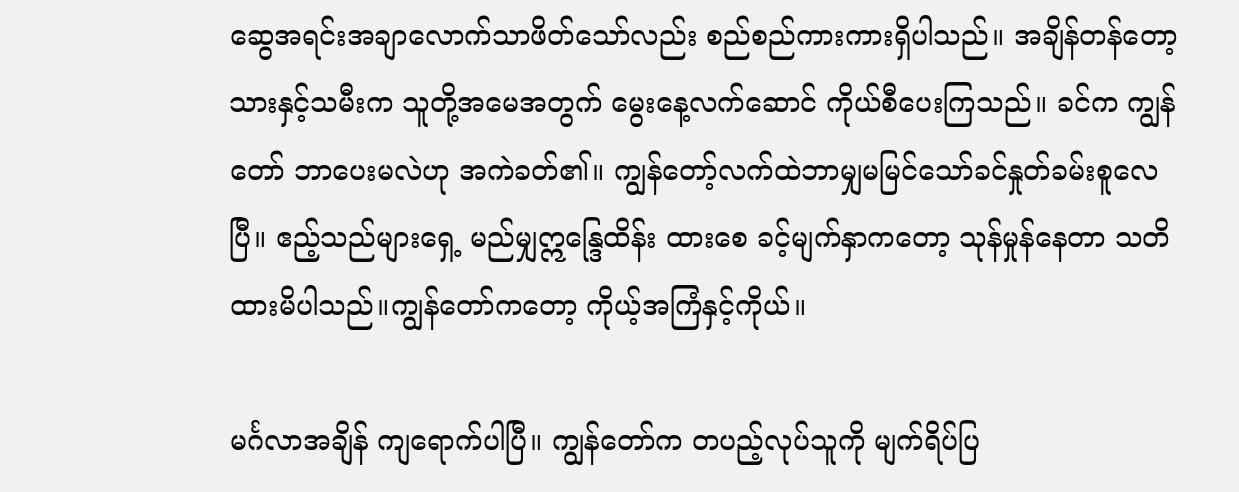ဆွေအရင်းအချာလောက်သာဖိတ်သော်လည်း စည်စည်ကားကားရှိပါသည်။ အချိန်တန်တော့ သားနှင့်သမီးက သူတို့အမေအတွက် မွေးနေ့လက်ဆောင် ကိုယ်စီပေးကြသည်။ ခင်က ကျွန်တော် ဘာပေးမလဲဟု အကဲခတ်၏။ ကျွန်တော့်လက်ထဲဘာမျှမမြင်သော်ခင်နှုတ်ခမ်းစူလေပြီ။ ဧည့်သည်များရှေ့ မည်မျှဣန္ဒြေထိန်း ထားစေ ခင့်မျက်နှာကတော့ သုန်မှုန်နေတာ သတိထားမိပါသည်။ကျွန်တော်ကတော့ ကိုယ့်အကြံနှင့်ကိုယ်။

မင်္ဂလာအချိန် ကျရောက်ပါပြီ။ ကျွန်တော်က တပည့်လုပ်သူကို မျက်ရိပ်ပြ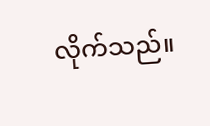လိုက်သည်။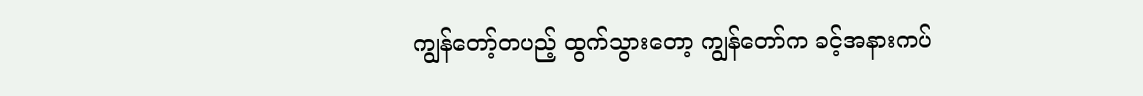ကျွန်တော့်တပည့် ထွက်သွားတော့ ကျွန်တော်က ခင့်အနားကပ်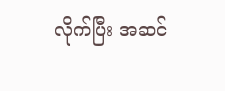လိုက်ပြီး အဆင်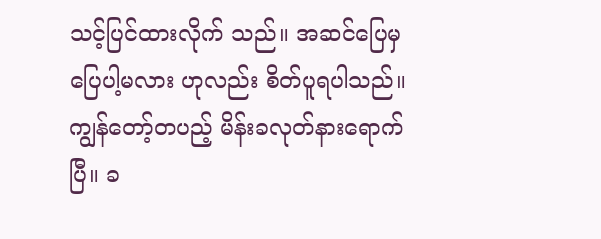သင့်ပြင်ထားလိုက် သည်။ အဆင်ပြေမှ ပြေပါ့မလား ဟုလည်း စိတ်ပူရပါသည်။ကျွန်တော့်တပည့် မိန်းခလုတ်နားရောက်ပြီ။ ခ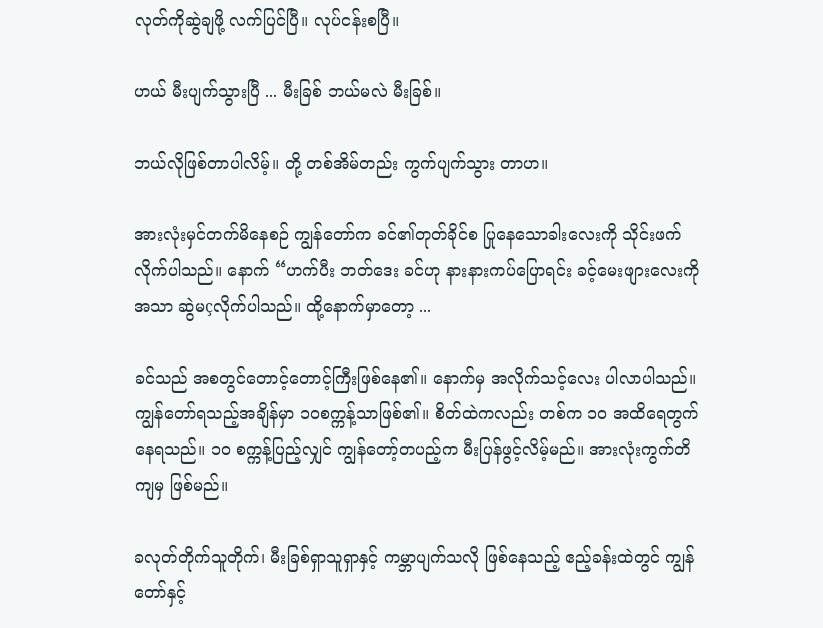လုတ်ကိုဆွဲချဖို့ လက်ပြင်ပြီ။ လုပ်ငန်းစပြီ။

ဟယ် မီးပျက်သွားပြီ ... မီးခြစ် ဘယ်မလဲ မီးခြစ်။

ဘယ်လိုဖြစ်တာပါလိမ့်။ တို့ တစ်အိမ်တည်း ကွက်ပျက်သွား တာဟ။

အားလုံးမှင်တက်မိနေစဉ် ကျွန်တော်က ခင်၏တုတ်ခိုင်စ ပြုနေသောခါးလေးကို သိုင်းဖက်လိုက်ပါသည်။ နောက် “ဟက်ပီး ဘတ်ဒေး ခင်ဟု နားနားကပ်ပြောရင်း ခင့်မေးဖျားလေးကို အသာ ဆွဲမçလိုက်ပါသည်။ ထို့နောက်မှာတော့ ...

ခင်သည် အစတွင်တောင့်တောင့်ကြီးဖြစ်နေ၏။ နောက်မှ အလိုက်သင့်လေး ပါလာပါသည်။ ကျွန်တော်ရသည့်အချိန်မှာ ၁၀စက္ကန့်သာဖြစ်၏။ စိတ်ထဲကလည်း တစ်က ၁၀ အထိရေတွက်နေရသည်။ ၁၀ စက္ကန့်ပြည့်လျှင် ကျွန်တော့်တပည့်က မီးပြန်ဖွင့်လိမ့်မည်။ အားလုံးကွက်တိကျမှ ဖြစ်မည်။

ခလုတ်တိုက်သူတိုက်၊ မီးခြစ်ရှာသူရှာနှင့် ကမ္ဘာပျက်သလို ဖြစ်နေသည့် ဧည့်ခန်းထဲတွင် ကျွန်တော်နှင့်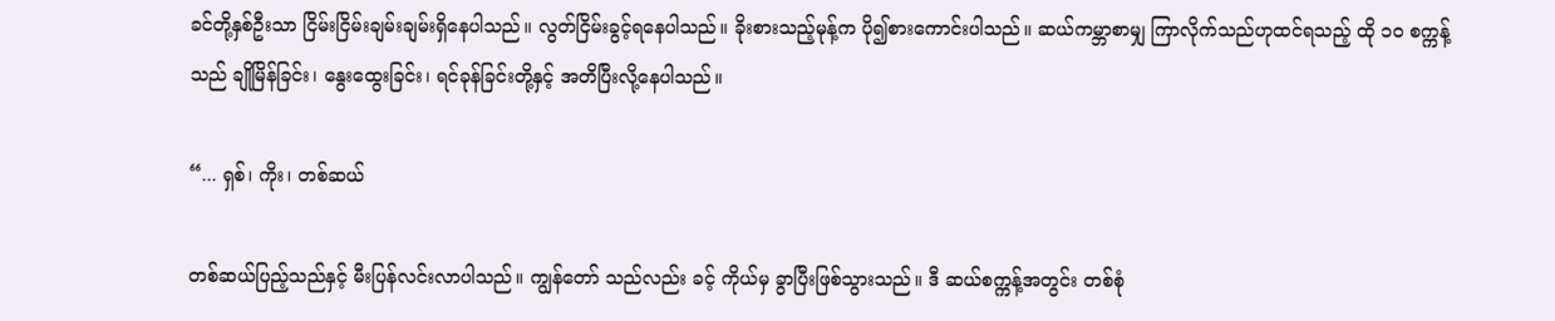ခင်တို့နှစ်ဦးသာ ငြိမ်းငြိမ်းချမ်းချမ်းရှိနေပါသည်။ လွတ်ငြိမ်းခွင့်ရနေပါသည်။ ခိုးစားသည့်မုန့်က ပို၍စားကောင်းပါသည်။ ဆယ်ကမ္ဘာစာမျှ ကြာလိုက်သည်ဟုထင်ရသည့် ထို ၁၀ စက္ကန့်သည် ချိုမြိန်ခြင်း၊ နွေးထွေးခြင်း၊ ရင်ခုန်ခြင်းတို့နှင့် အတိပြီးလို့နေပါသည်။

“... ရှစ်၊ ကိုး၊ တစ်ဆယ်

တစ်ဆယ်ပြည့်သည်နှင့် မီးပြန်လင်းလာပါသည်။ ကျွန်တော် သည်လည်း ခင့် ကိုယ်မှ ခွာပြီးဖြစ်သွားသည်။ ဒီ ဆယ်စက္ကန့်အတွင်း တစ်စုံ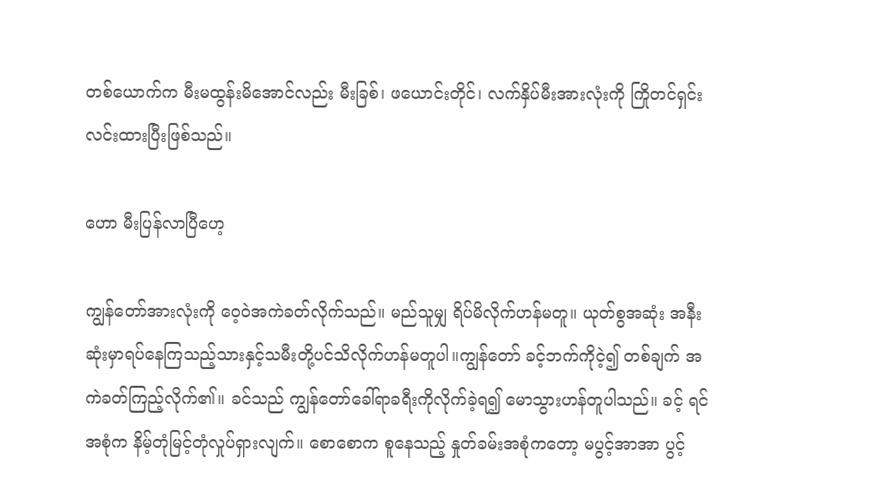တစ်ယောက်က မီးမထွန်းမိအောင်လည်း မီးခြစ်၊ ဖယောင်းတိုင်၊ လက်နှိပ်မီးအားလုံးကို ကြိုတင်ရှင်းလင်းထားပြီးဖြစ်သည်။

ဟော မီးပြန်လာပြီဟေ့

ကျွန်တော်အားလုံးကို ဝေ့ဝဲအကဲခတ်လိုက်သည်။ မည်သူမျှ ရိပ်မိလိုက်ဟန်မတူ။ ယုတ်စွအဆုံး အနီးဆုံးမှာရပ်နေကြသည့်သားနှင့်သမီးတို့ပင်သိလိုက်ဟန်မတူပါ။ကျွန်တော် ခင့်ဘက်ကိုငဲ့၍ တစ်ချက် အကဲခတ်ကြည့်လိုက်၏။ ခင်သည် ကျွန်တော်ခေါ်ရာခရီးကိုလိုက်ခဲ့ရ၍ မောသွားဟန်တူပါသည်။ ခင့် ရင်အစုံက နိမ့်တုံမြင့်တုံလှုပ်ရှားလျက်။ စောစောက စူနေသည့် နှုတ်ခမ်းအစုံကတော့ မပွင့်အာအာ ပွင့်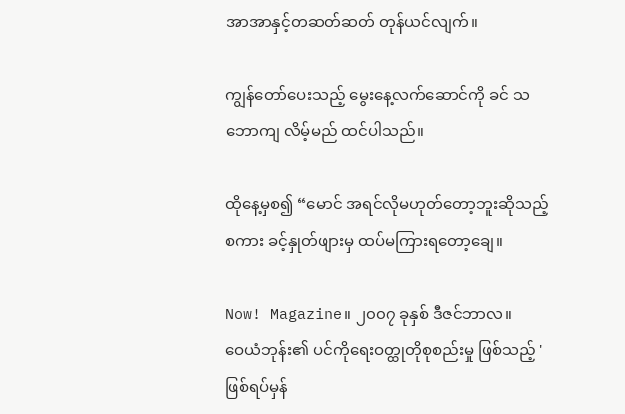အာအာနှင့်တဆတ်ဆတ် တုန်ယင်လျက်။

ကျွန်တော်ပေးသည့် မွေးနေ့လက်ဆောင်ကို ခင် သဘောကျ လိမ့်မည် ထင်ပါသည်။

ထိုနေ့မှစ၍ “မောင် အရင်လိုမဟုတ်တော့ဘူးဆိုသည့် စကား ခင့်နှုတ်ဖျားမှ ထပ်မကြားရတော့ချေ။

Now! Magazine။ ၂၀၀၇ ခုနှစ် ဒီဇင်ဘာလ။
ဝေယံဘုန်း၏ ပင်ကိုရေးဝတ္ထုတိုစုစည်းမှု ဖြစ်သည့် 'ဖြစ်ရပ်မှန်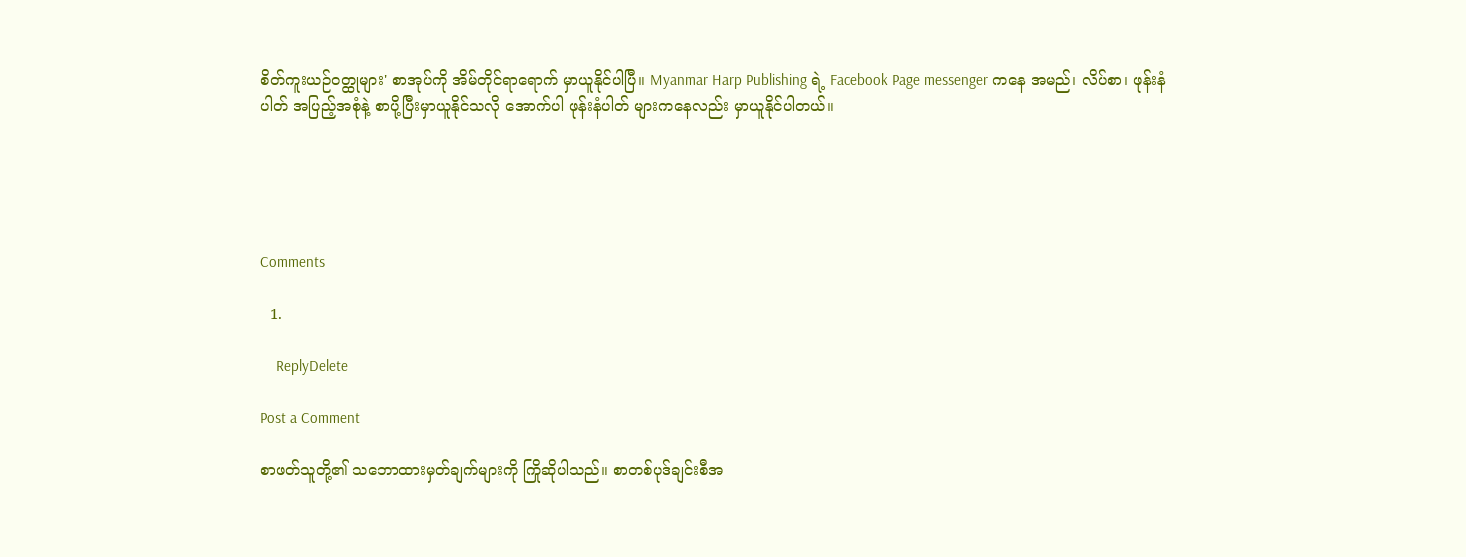စိတ်ကူးယဉ်ဝတ္ထုများ' စာအုပ်ကို အိမ်တိုင်ရာရောက် မှာယူနိုင်ပါပြီ။ Myanmar Harp Publishing ရဲ့ Facebook Page messenger ကနေ အမည်၊ လိပ်စာ၊ ဖုန်းနံပါတ် အပြည့်အစုံနဲ့ စာပို့ပြီးမှာယူနိုင်သလို အောက်ပါ ဖုန်းနံပါတ် များကနေလည်း မှာယူနိုင်ပါတယ်။





Comments

  1.

    ReplyDelete

Post a Comment

စာဖတ်သူတို့၏ သဘောထားမှတ်ချက်များကို ကြိုဆိုပါသည်။ စာတစ်ပုဒ်ချင်းစီအ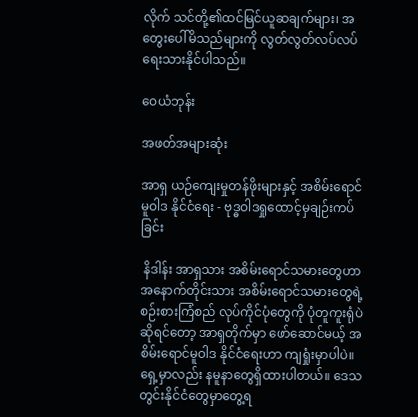လိုက် သင်တို့၏ထင်မြင်ယူဆချက်များ၊ အတွေးပေါ်မိသည်များကို လွတ်လွတ်လပ်လပ် ရေးသားနိုင်ပါသည်။

ဝေယံဘုန်း

အဖတ်အများဆုံး

အာရှ ယဉ်ကျေးမှုတန်ဖိုးများနှင့် အစိမ်းရောင်မူဝါဒ နိုင်ငံရေး - ဗုဒ္ဓဝါဒရှုထောင့်မှချဉ်းကပ်ခြင်း

 နိဒါန်း အာရှသား အစိမ်းရောင်သမားတွေဟာ အနောက်တိုင်းသား အစိမ်းရောင်သမားတွေရဲ့ စဉ်းစားကြံစည် လုပ်ကိုင်ပုံတွေကို ပုံတူကူးရုံပဲဆိုရင်တော့ အာရှတိုက်မှာ ဖော်ဆောင်မယ့် အစိမ်းရောင်မူဝါဒ နိုင်ငံရေးဟာ ကျရှုံးမှာပါပဲ။ ရှေ့မှာလည်း နမူနာတွေရှိထားပါတယ်။ ဒေသတွင်းနိုင်ငံတွေမှာတွေ့ရ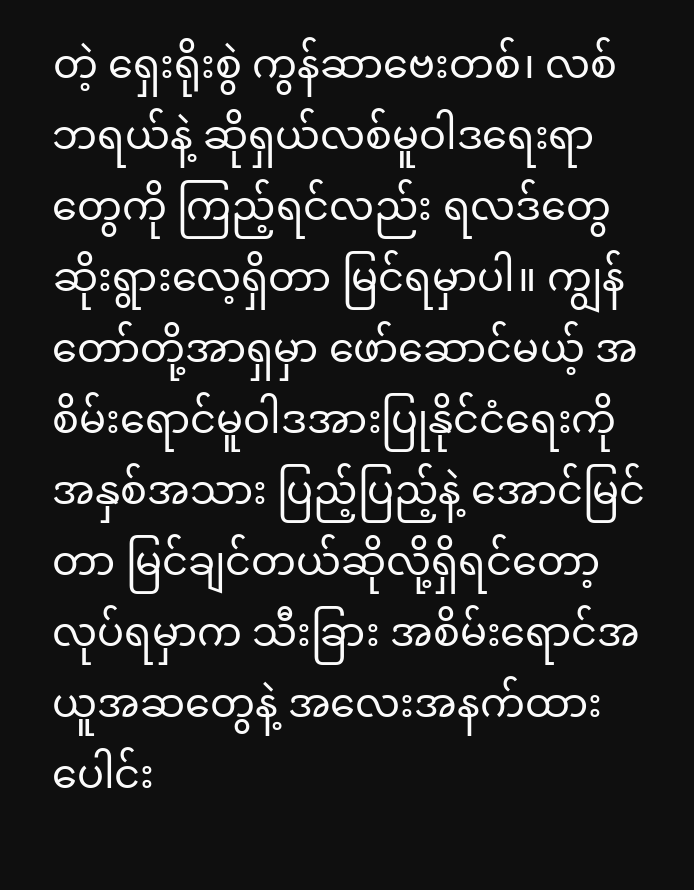တဲ့ ရှေးရိုးစွဲ ကွန်ဆာဗေးတစ်၊ လစ်ဘရယ်နဲ့ ဆိုရှယ်လစ်မူဝါဒရေးရာတွေကို ကြည့်ရင်လည်း ရလဒ်တွေဆိုးရွားလေ့ရှိတာ မြင်ရမှာပါ။ ကျွန်တော်တို့အာရှမှာ ဖော်ဆောင်မယ့် အစိမ်းရောင်မူဝါဒအားပြုနိုင်ငံရေးကို အနှစ်အသား ပြည့်ပြည့်နဲ့ အောင်မြင်တာ မြင်ချင်တယ်ဆိုလို့ရှိရင်တော့ လုပ်ရမှာက သီးခြား အစိမ်းရောင်အယူအဆတွေနဲ့ အလေးအနက်ထား ပေါင်း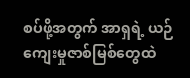စပ်ဖို့အတွက် အာရှရဲ့ ယဉ်ကျေးမှုဇာစ်မြစ်တွေထဲ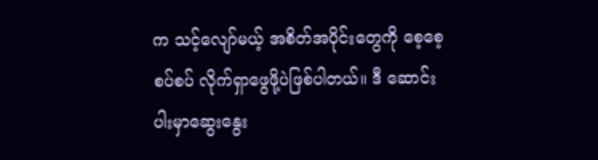က သင့်လျော်မယ့် အစိတ်အပိုင်းတွေကို စေ့စေ့စပ်စပ် လိုက်ရှာဖွေဖို့ပဲဖြစ်ပါတယ်။ ဒီ ဆောင်းပါးမှာဆွေးနွေး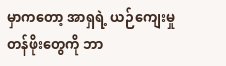မှာကတော့ အာရှရဲ့ ယဉ်ကျေးမှုတန်ဖိုးတွေကို ဘာ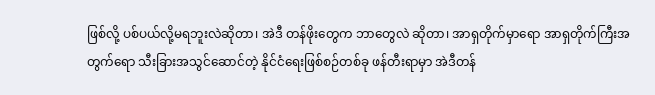ဖြစ်လို့ ပစ်ပယ်လို့မရဘူးလဲဆိုတာ၊ အဲဒီ တန်ဖိုးတွေက ဘာတွေလဲ ဆိုတာ၊ အာရှတိုက်မှာရော အာရှတိုက်ကြီးအတွက်ရော သီးခြားအသွင်ဆောင်တဲ့ နိုင်ငံရေးဖြစ်စဉ်တစ်ခု ဖန်တီးရာမှာ အဲဒီတန်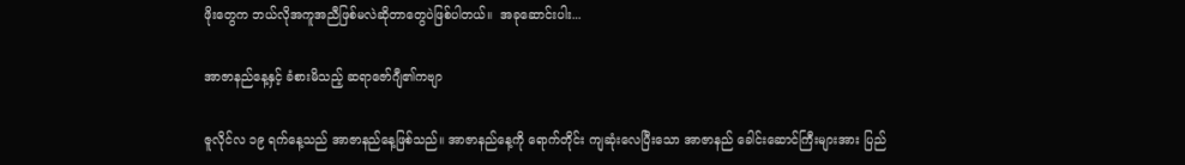ဖိုးတွေက ဘယ်လိုအကူအညီဖြစ်မလဲဆိုတာတွေပဲဖြစ်ပါတယ်။  အခုဆောင်းပါး...

အာဇာနည်နေ့နှင့် ခံစားမိသည့် ဆရာဇော်ဂျီ၏ကဗျာ

ဇူလိုင်လ ၁၉ ရက်နေ့သည် အာဇာနည်နေ့ဖြစ်သည်။ အာဇာနည်နေ့ကို ရောက်တိုင်း ကျဆုံးလေပြီးသော အာဇာနည် ခေါင်းဆောင်ကြီးများအား ပြည်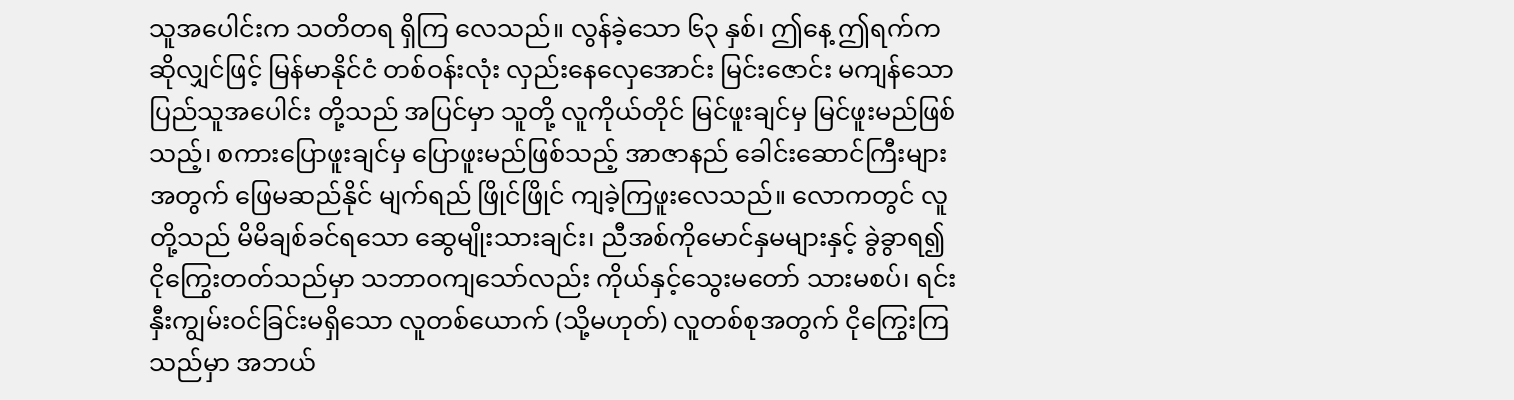သူအပေါင်းက သတိတရ ရှိကြ လေသည်။ လွန်ခဲ့သော ၆၃ နှစ်၊ ဤနေ့ ဤရက်က ဆိုလျှင်ဖြင့် မြန်မာနိုင်ငံ တစ်ဝန်းလုံး လှည်းနေလှေအောင်း မြင်းဇောင်း မကျန်သော ပြည်သူအပေါင်း တို့သည် အပြင်မှာ သူတို့ လူကိုယ်တိုင် မြင်ဖူးချင်မှ မြင်ဖူးမည်ဖြစ်သည့်၊ စကားပြောဖူးချင်မှ ပြောဖူးမည်ဖြစ်သည့် အာဇာနည် ခေါင်းဆောင်ကြီးများ အတွက် ဖြေမဆည်နိုင် မျက်ရည် ဖြိုင်ဖြိုင် ကျခဲ့ကြဖူးလေသည်။ လောကတွင် လူတို့သည် မိမိချစ်ခင်ရသော ဆွေမျိုးသားချင်း၊ ညီအစ်ကိုမောင်နှမများနှင့် ခွဲခွာရ၍ ငိုကြွေးတတ်သည်မှာ သဘာဝကျသော်လည်း ကိုယ်နှင့်သွေးမတော် သားမစပ်၊ ရင်းနှီးကျွမ်းဝင်ခြင်းမရှိသော လူတစ်ယောက် (သို့မဟုတ်) လူတစ်စုအတွက် ငိုကြွေးကြသည်မှာ အဘယ်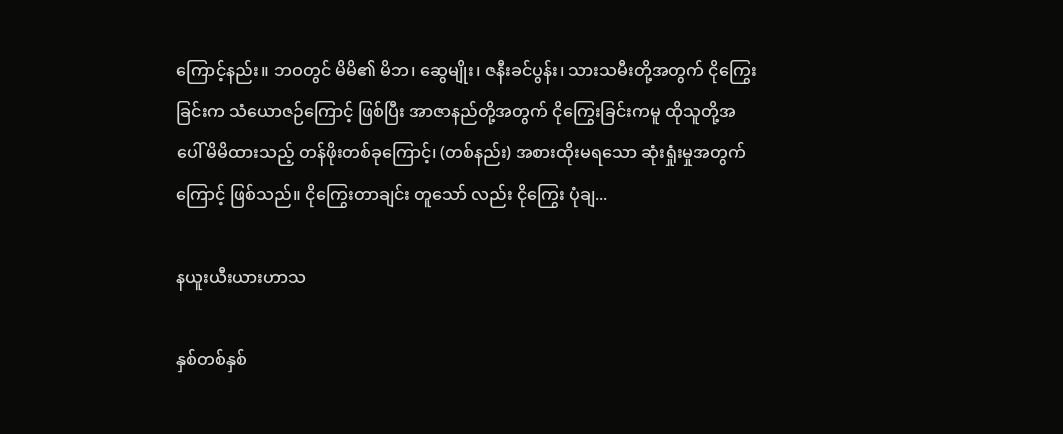ကြောင့်နည်း။ ဘဝတွင် မိမိ၏ မိဘ၊ ဆွေမျိုး၊ ဇနီးခင်ပွန်း၊ သားသမီးတို့အတွက် ငိုကြွေးခြင်းက သံယောဇဉ်ကြောင့် ဖြစ်ပြီး အာဇာနည်တို့အတွက် ငိုကြွေးခြင်းကမူ ထိုသူတို့အပေါ် မိမိထားသည့် တန်ဖိုးတစ်ခုကြောင့်၊ (တစ်နည်း) အစားထိုးမရသော ဆုံးရှုံးမှုအတွက်ကြောင့် ဖြစ်သည်။ ငိုကြွေးတာချင်း တူသော် လည်း ငိုကြွေး ပုံချ...

နယူးယီးယားဟာသ

နှစ်တစ်နှစ်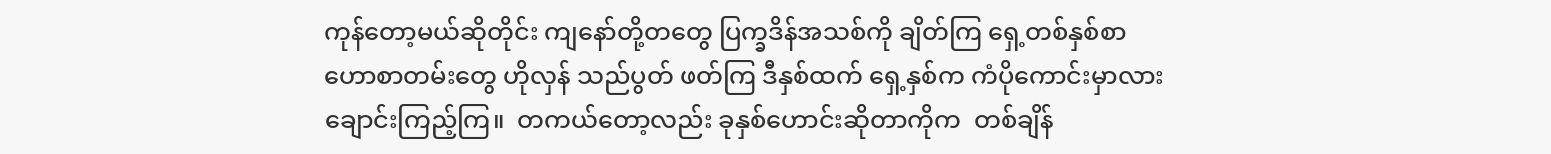ကုန်တော့မယ်ဆိုတိုင်း ကျနော်တို့တတွေ ပြက္ခဒိန်အသစ်ကို ချိတ်ကြ ရှေ့တစ်နှစ်စာ ဟောစာတမ်းတွေ ဟိုလှန် သည်ပွတ် ဖတ်ကြ ဒီနှစ်ထက် ရှေ့နှစ်က ကံပိုကောင်းမှာလား ချောင်းကြည့်ကြ။  တကယ်တော့လည်း ခုနှစ်ဟောင်းဆိုတာကိုက  တစ်ချိန်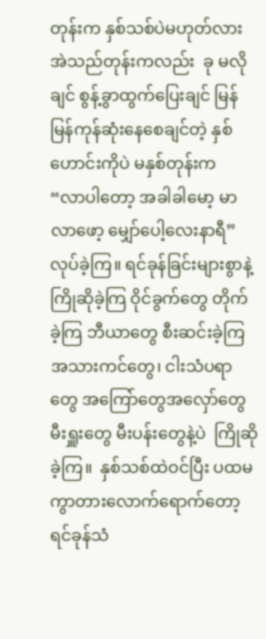တုန်းက နှစ်သစ်ပဲမဟုတ်လား အဲသည်တုန်းကလည်း  ခု မလိုချင် စွန့်ခွာထွက်ပြေးချင် မြန်မြန်ကုန်ဆုံးနေစေချင်တဲ့ နှစ်ဟောင်းကိုပဲ မနှစ်တုန်းက  “လာပါတော့ အခါခါမော့ မာလာဖော့ မျှော်ပေါ့လေးနာရီ” လုပ်ခဲ့ကြ။ ရင်ခုန်ခြင်းများစွာနဲ့ ကြိုဆိုခဲ့ကြ ဝိုင်ခွက်တွေ တိုက်ခဲ့ကြ ဘီယာတွေ စီးဆင်းခဲ့ကြ အသားကင်တွေ၊ ငါးသံပရာတွေ အကြော်တွေအလှော်တွေ မီးရှူးတွေ မီးပန်းတွေနဲ့ပဲ  ကြိုဆိုခဲ့ကြ။  နှစ်သစ်ထဲဝင်ပြီး ပထမကွာတားလောက်ရောက်တော့ ရင်ခုန်သံ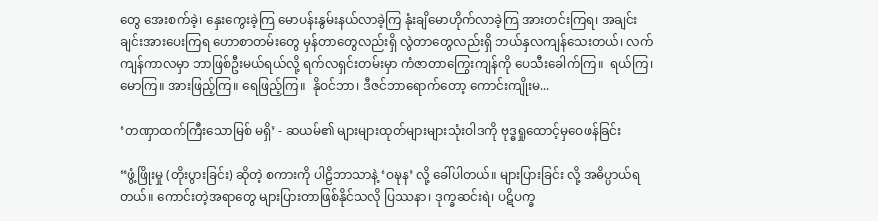တွေ အေးစက်ခဲ့၊ နှေးကွေးခဲ့ကြ မောပန်းနွမ်းနယ်လာခဲ့ကြ နုံးချိမောဟိုက်လာခဲ့ကြ အားတင်းကြရ၊ အချင်းချင်းအားပေးကြရ ဟောစာတမ်းတွေ မှန်တာတွေလည်းရှိ လွဲတာတွေလည်းရှိ ဘယ်နှလကျန်သေးတယ်၊ လက်ကျန်ကာလမှာ ဘာဖြစ်ဦးမယ်ရယ်လို့ ရက်လရှင်းတမ်းမှာ ကံဇာတာကြွေးကျန်ကို ပေသီးခေါက်ကြ။  ရယ်ကြ၊ မောကြ။ အားဖြည့်ကြ။ ရေဖြည့်ကြ။  နိုဝင်ဘာ၊ ဒီဇင်ဘာရောက်တော့ ကောင်းကျိုးမ...

‘တဏှာထက်ကြီးသောမြစ် မရှိ’ - ဆယမ်၏ များများထုတ်များများသုံးဝါဒကို ဗုဒ္ဓရှုထောင့်မှဝေဖန်ခြင်း

“ဖွံ့ဖြိုးမှု (တိုးပွားခြင်း) ဆိုတဲ့ စကားကို ပါဠိဘာသာနဲ့ ‘ဝဍ္ဎန’ လို့ ခေါ်ပါတယ်။ များပြားခြင်း လို့ အဓိပ္ပာယ်ရတယ်။ ကောင်းတဲ့အရာတွေ များပြားတာဖြစ်နိုင်သလို ပြဿနာ၊ ဒုက္ခဆင်းရဲ၊ ပဋိပက္ခ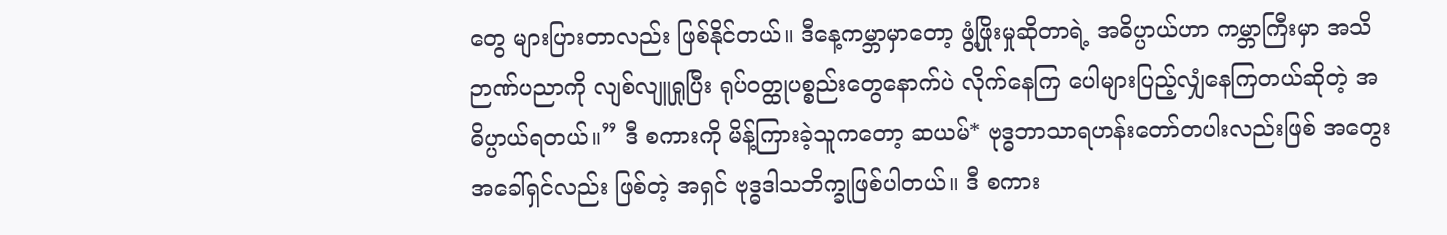တွေ များပြားတာလည်း ဖြစ်နိုင်တယ်။ ဒီနေ့ကမ္ဘာမှာတော့ ဖွံ့ဖြိုးမှုဆိုတာရဲ့ အဓိပ္ပာယ်ဟာ ကမ္ဘာကြီးမှာ အသိဉာဏ်ပညာကို လျစ်လျူရှုပြီး ရုပ်ဝတ္ထုပစ္စည်းတွေနောက်ပဲ လိုက်နေကြ ပေါများပြည့်လျှံနေကြတယ်ဆိုတဲ့ အဓိပ္ပာယ်ရတယ်။” ဒီ စကားကို မိန့်ကြားခဲ့သူကတော့ ဆယမ်* ဗုဒ္ဓဘာသာရဟန်းတော်တပါးလည်းဖြစ် အတွေးအခေါ်ရှင်လည်း ဖြစ်တဲ့ အရှင် ဗုဒ္ဓဒါသဘိက္ခုဖြစ်ပါတယ်။ ဒီ စကား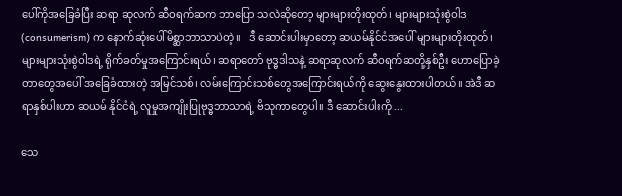ပေါ်ကိုအခြေခံပြီး ဆရာ ဆုလက် ဆီဝရက်ဆက ဘာပြော သလဲဆိုတော့ များများတိုးထုတ်၊ များများသုံးစွဲဝါဒ (consumerism) က နောက်ဆုံးပေါ်မိစ္ဆာဘာသာပဲတဲ့။   ဒီ ဆောင်းပါးမှာတော့ ဆယမ်နိုင်ငံအပေါ် များများတိုးထုတ်၊ များများသုံးစွဲဝါဒရဲ့ ရိုက်ခတ်မှုအကြောင်းရယ်၊ ဆရာတော် ဗုဒ္ဓဒါသနဲ့ ဆရာဆုလက် ဆီဝရက်ဆတို့နှစ်ဦး ဟောပြောခဲ့တာတွေအပေါ် အခြေခံထားတဲ့ အမြင်သစ်၊ လမ်းကြောင်းသစ်တွေအကြောင်းရယ်ကို ဆွေးနွေးထားပါတယ်။ အဲဒီ ဆရာနှစ်ပါးဟာ ဆယမ် နိုင်ငံရဲ့ လူမှုအကျိုးပြုဗုဒ္ဓဘာသာရဲ့ ဗိသုကာတွေပါ။ ဒီ ဆောင်းပါးကို ...

သေ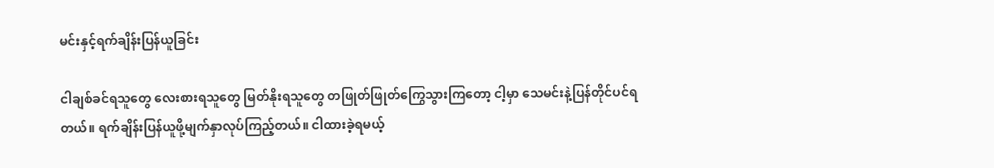မင်းနှင့်ရက်ချိန်းပြန်ယူခြင်း

ငါချစ်ခင်ရသူတွေ လေးစားရသူတွေ မြတ်နိုးရသူတွေ တဖြုတ်ဖြုတ်ကြွေသွားကြတော့ ငါ့မှာ သေမင်းနဲ့ပြန်တိုင်ပင်ရတယ်။ ရက်ချိန်းပြန်ယူဖို့မျက်နှာလုပ်ကြည့်တယ်။ ငါထားခဲ့ရမယ့်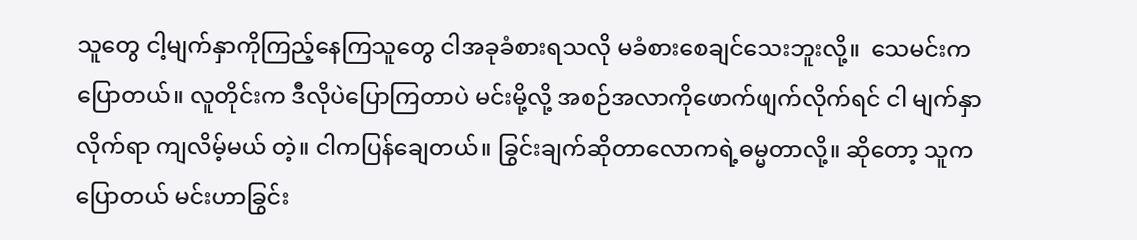သူတွေ ငါ့မျက်နှာကိုကြည့်နေကြသူတွေ ငါအခုခံစားရသလို မခံစားစေချင်သေးဘူးလို့။  သေမင်းကပြောတယ်။ လူတိုင်းက ဒီလိုပဲပြောကြတာပဲ မင်းမို့လို့ အစဉ်အလာကိုဖောက်ဖျက်လိုက်ရင် ငါ မျက်နှာလိုက်ရာ ကျလိမ့်မယ် တဲ့။ ငါကပြန်ချေတယ်။ ခြွင်းချက်ဆိုတာလောကရဲ့ဓမ္မတာလို့။ ဆိုတော့ သူကပြောတယ် မင်းဟာခြွင်း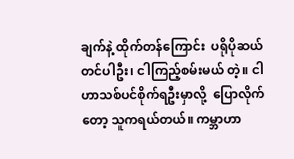ချက်နဲ့ ထိုက်တန်ကြောင်း  ပရိုပိုဆယ် တင်ပါဦး၊ ငါကြည့်စမ်းမယ် တဲ့။ ငါဟာသစ်ပင်စိုက်ရဦးမှာလို့  ပြောလိုက်တော့ သူကရယ်တယ်။ ကမ္ဘာဟာ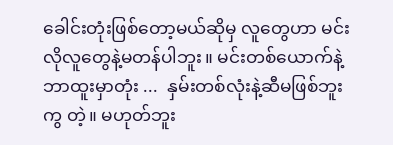ခေါင်းတုံးဖြစ်တော့မယ်ဆိုမှ လူတွေဟာ မင်းလိုလူတွေနဲ့မတန်ပါဘူး။ မင်းတစ်ယောက်နဲ့ ဘာထူးမှာတုံး ...  နှမ်းတစ်လုံးနဲ့ဆီမဖြစ်ဘူးကွ တဲ့။ မဟုတ်ဘူး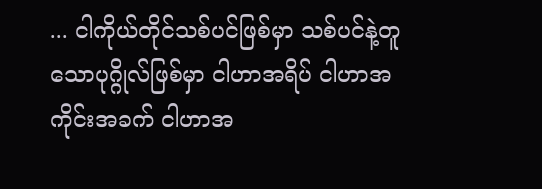... ငါကိုယ်တိုင်သစ်ပင်ဖြစ်မှာ သစ်ပင်နဲ့တူသောပုဂ္ဂိုလ်ဖြစ်မှာ ငါဟာအရိပ် ငါဟာအကိုင်းအခက် ငါဟာအ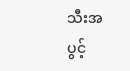သီးအပွင့်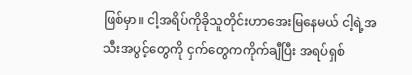ဖြစ်မှာ။ ငါ့အရိပ်ကိုခိုသူတိုင်းဟာအေးမြနေမယ် ငါ့ရဲ့အသီးအပွင့်တွေကို ငှက်တွေကကိုက်ချီပြီး အရပ်ရှစ်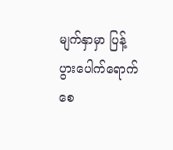မျက်နှာမှာ ပြန့်ပွားပေါက်ရောက်စေ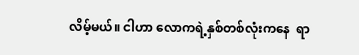လိမ့်မယ်။ ငါဟာ လောကရဲ့နှစ်တစ်လုံးကနေ  ရာ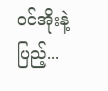ဝင်အိုးနဲ့ပြည့်...